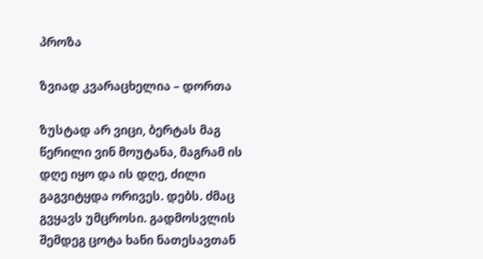პროზა

ზვიად კვარაცხელია – დორთა

ზუსტად არ ვიცი, ბერტას მაგ წერილი ვინ მოუტანა, მაგრამ ის დღე იყო და ის დღე, ძილი გაგვიტყდა ორივეს. დებს. ძმაც გვყავს უმცროსი. გადმოსვლის შემდეგ ცოტა ხანი ნათესავთან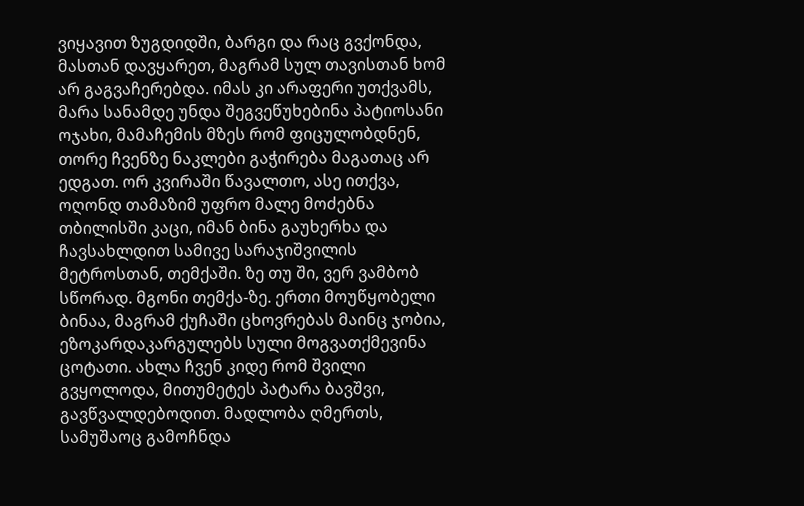ვიყავით ზუგდიდში, ბარგი და რაც გვქონდა, მასთან დავყარეთ, მაგრამ სულ თავისთან ხომ არ გაგვაჩერებდა. იმას კი არაფერი უთქვამს, მარა სანამდე უნდა შეგვეწუხებინა პატიოსანი ოჯახი, მამაჩემის მზეს რომ ფიცულობდნენ, თორე ჩვენზე ნაკლები გაჭირება მაგათაც არ ედგათ. ორ კვირაში წავალთო, ასე ითქვა, ოღონდ თამაზიმ უფრო მალე მოძებნა თბილისში კაცი, იმან ბინა გაუხერხა და ჩავსახლდით სამივე სარაჯიშვილის მეტროსთან, თემქაში. ზე თუ ში, ვერ ვამბობ სწორად. მგონი თემქა-ზე. ერთი მოუწყობელი ბინაა, მაგრამ ქუჩაში ცხოვრებას მაინც ჯობია, ეზოკარდაკარგულებს სული მოგვათქმევინა ცოტათი. ახლა ჩვენ კიდე რომ შვილი გვყოლოდა, მითუმეტეს პატარა ბავშვი, გავწვალდებოდით. მადლობა ღმერთს, სამუშაოც გამოჩნდა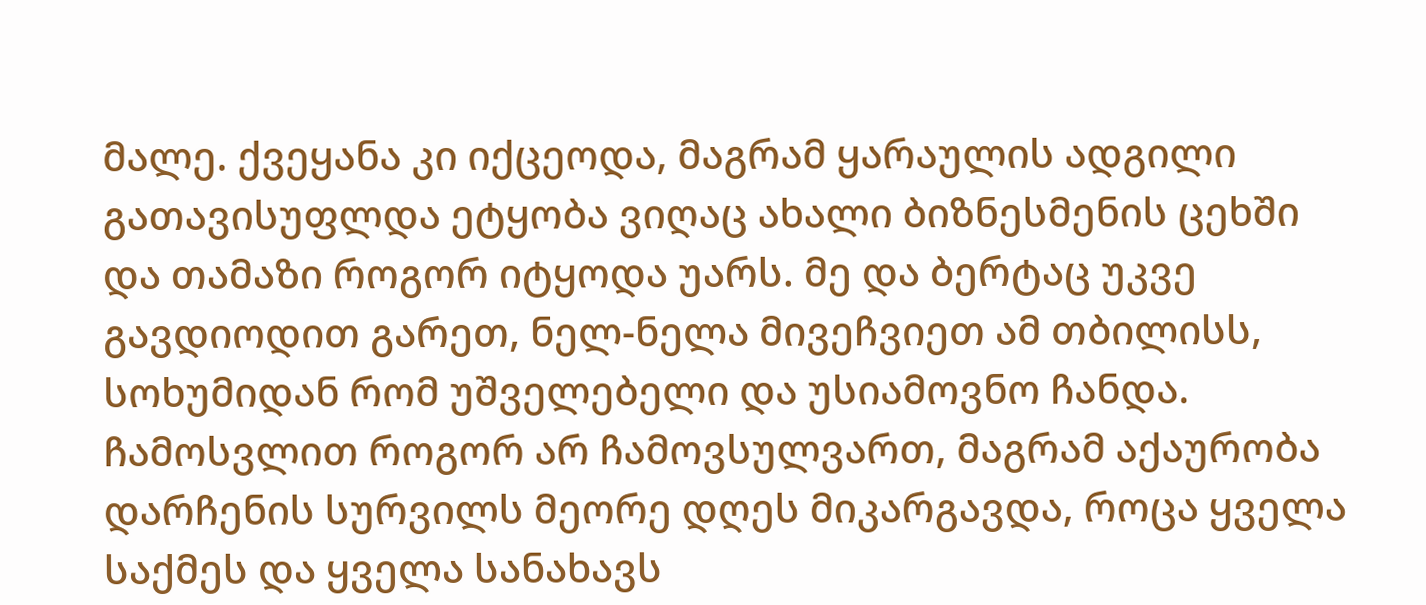მალე. ქვეყანა კი იქცეოდა, მაგრამ ყარაულის ადგილი გათავისუფლდა ეტყობა ვიღაც ახალი ბიზნესმენის ცეხში და თამაზი როგორ იტყოდა უარს. მე და ბერტაც უკვე გავდიოდით გარეთ, ნელ-ნელა მივეჩვიეთ ამ თბილისს, სოხუმიდან რომ უშველებელი და უსიამოვნო ჩანდა. ჩამოსვლით როგორ არ ჩამოვსულვართ, მაგრამ აქაურობა დარჩენის სურვილს მეორე დღეს მიკარგავდა, როცა ყველა საქმეს და ყველა სანახავს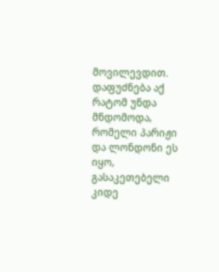მოვილევდით. დაფუძნება აქ რატომ უნდა მნდომოდა, რომელი პარიჟი და ლონდონი ეს იყო, გასაკეთებელი კიდე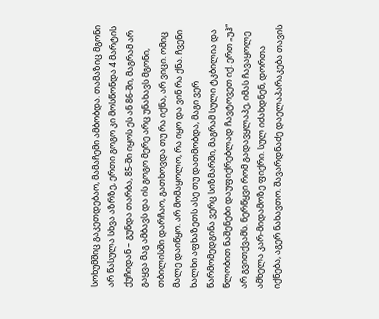სოხუმშიც გაკეთდებაო, მამაჩემი ამბობდა. თამაზიც მგონი არ წასულა სხვა აზრზე, ერთი გოგო კი მოსწონდა 4 მარტის ქუჩიდან – გუნდა თარბა, 85-ში იყოს ეს ან 86-ში, მაგრამ არ გაყვა მაგ ამბავს და ის გოგო მერე არც უნახავს მგონი, თბილისში დარჩაო, გათხოვდა თუ რა იქნა, არ ვიცი. ომიც მალე დაიწყო. არ მომაყოლო, რა იყო და ვინ რა ქნა. ჩვენი ხალხი აფხაზეთს ასე თუ დათმობდა, მაგი ვერ წარმომედგინა ვერც სიზმარში, მაგრამ სული ტკბილია და წლობით ნაშენები დაუფიქრებლად ჩავტოვეთ იქ. ერთ „უჰ“ არ გვითქვამს. ნერწყვი რომ გადავყლაპე, იმას ჩავაყოლე ამხელა კარ-მიდამოზე ფიქრი. სულ იძახდნენ, დორთა იქნება, აგერ ნახავთო. შავარდნაძე დაელაპარაკება თავის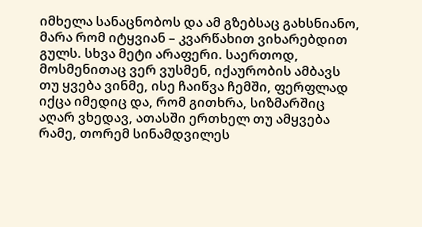იმხელა სანაცნობოს და ამ გზებსაც გახსნიანო, მარა რომ იტყვიან – კვარწახით ვიხარებდით გულს. სხვა მეტი არაფერი. საერთოდ, მოსმენითაც ვერ ვუსმენ, იქაურობის ამბავს თუ ყვება ვინმე, ისე ჩაიწვა ჩემში, ფერფლად იქცა იმედიც და, რომ გითხრა, სიზმარშიც აღარ ვხედავ, ათასში ერთხელ თუ ამყვება რამე, თორემ სინამდვილეს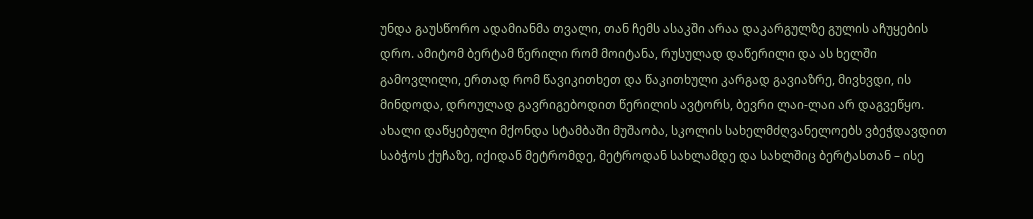უნდა გაუსწორო ადამიანმა თვალი, თან ჩემს ასაკში არაა დაკარგულზე გულის აჩუყების დრო. ამიტომ ბერტამ წერილი რომ მოიტანა, რუსულად დაწერილი და ას ხელში გამოვლილი, ერთად რომ წავიკითხეთ და წაკითხული კარგად გავიაზრე, მივხვდი, ის მინდოდა, დროულად გავრიგებოდით წერილის ავტორს, ბევრი ლაი-ლაი არ დაგვეწყო. ახალი დაწყებული მქონდა სტამბაში მუშაობა, სკოლის სახელმძღვანელოებს ვბეჭდავდით საბჭოს ქუჩაზე, იქიდან მეტრომდე, მეტროდან სახლამდე და სახლშიც ბერტასთან – ისე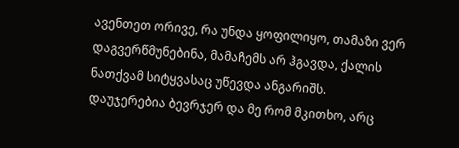ავენთეთ ორივე, რა უნდა ყოფილიყო, თამაზი ვერ დაგვერწმუნებინა, მამაჩემს არ ჰგავდა, ქალის ნათქვამ სიტყვასაც უწევდა ანგარიშს. დაუჯერებია ბევრჯერ და მე რომ მკითხო, არც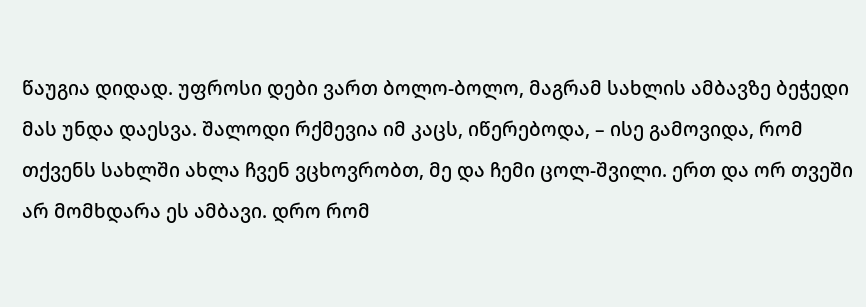წაუგია დიდად. უფროსი დები ვართ ბოლო-ბოლო, მაგრამ სახლის ამბავზე ბეჭედი მას უნდა დაესვა. შალოდი რქმევია იმ კაცს, იწერებოდა, – ისე გამოვიდა, რომ თქვენს სახლში ახლა ჩვენ ვცხოვრობთ, მე და ჩემი ცოლ-შვილი. ერთ და ორ თვეში არ მომხდარა ეს ამბავი. დრო რომ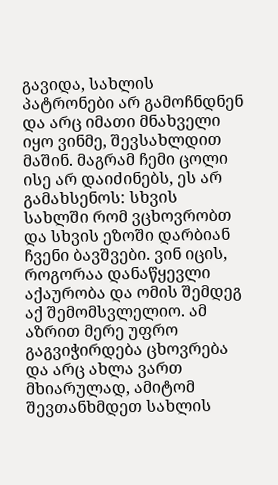გავიდა, სახლის პატრონები არ გამოჩნდნენ და არც იმათი მნახველი იყო ვინმე, შევსახლდით მაშინ. მაგრამ ჩემი ცოლი ისე არ დაიძინებს, ეს არ გამახსენოს: სხვის სახლში რომ ვცხოვრობთ და სხვის ეზოში დარბიან ჩვენი ბავშვები. ვინ იცის, როგორაა დანაწყევლი აქაურობა და ომის შემდეგ აქ შემომსვლელიო. ამ აზრით მერე უფრო გაგვიჭირდება ცხოვრება და არც ახლა ვართ მხიარულად, ამიტომ შევთანხმდეთ სახლის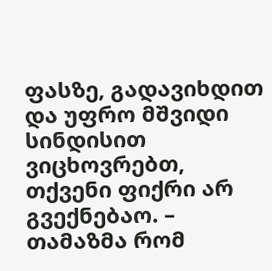ფასზე, გადავიხდით და უფრო მშვიდი სინდისით ვიცხოვრებთ, თქვენი ფიქრი არ გვექნებაო. – თამაზმა რომ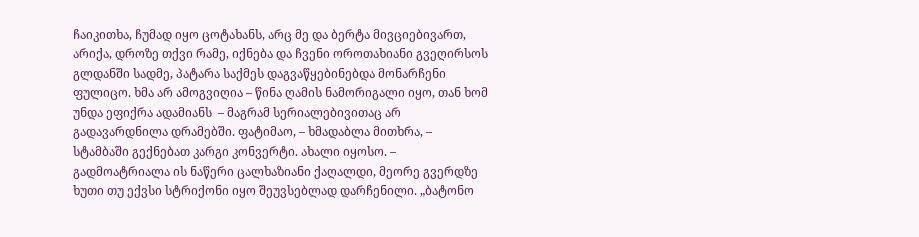ჩაიკითხა, ჩუმად იყო ცოტახანს, არც მე და ბერტა მივციებივართ, არიქა, დროზე თქვი რამე, იქნება და ჩვენი ოროთახიანი გვეღირსოს გლდანში სადმე, პატარა საქმეს დაგვაწყებინებდა მონარჩენი ფულიცო. ხმა არ ამოგვიღია – წინა ღამის ნამორიგალი იყო, თან ხომ უნდა ეფიქრა ადამიანს  – მაგრამ სერიალებივითაც არ გადავარდნილა დრამებში. ფატიმაო, – ხმადაბლა მითხრა, – სტამბაში გექნებათ კარგი კონვერტი. ახალი იყოსო. – გადმოატრიალა ის ნაწერი ცალხაზიანი ქაღალდი, მეორე გვერდზე ხუთი თუ ექვსი სტრიქონი იყო შეუვსებლად დარჩენილი. „ბატონო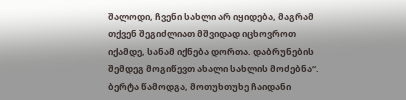შალოდი, ჩვენი სახლი არ იყიდება, მაგრამ თქვენ შეგიძლიათ მშვიდად იცხოვროთ იქამდე, სანამ იქნება დორთა. დაბრუნების შემდეგ მოგიწევთ ახალი სახლის მოძებნა“. ბერტა წამოდგა, მოთუხთუხე ჩაიდანი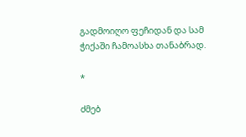გადმოიღო ფეჩიდან და სამ ჭიქაში ჩამოასხა თანაბრად.

*

ძმებ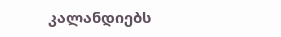კალანდიებს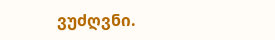ვუძღვნი.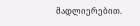მადლიერებით.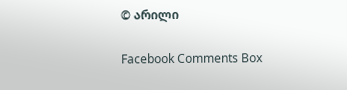© არილი

Facebook Comments Box